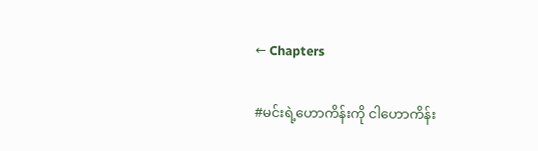← Chapters

#မင်းရဲ့ဟောကိန်းကို ငါဟောကိန်း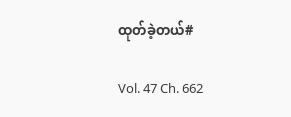ထုတ်ခဲ့တယ်#

Vol. 47 Ch. 662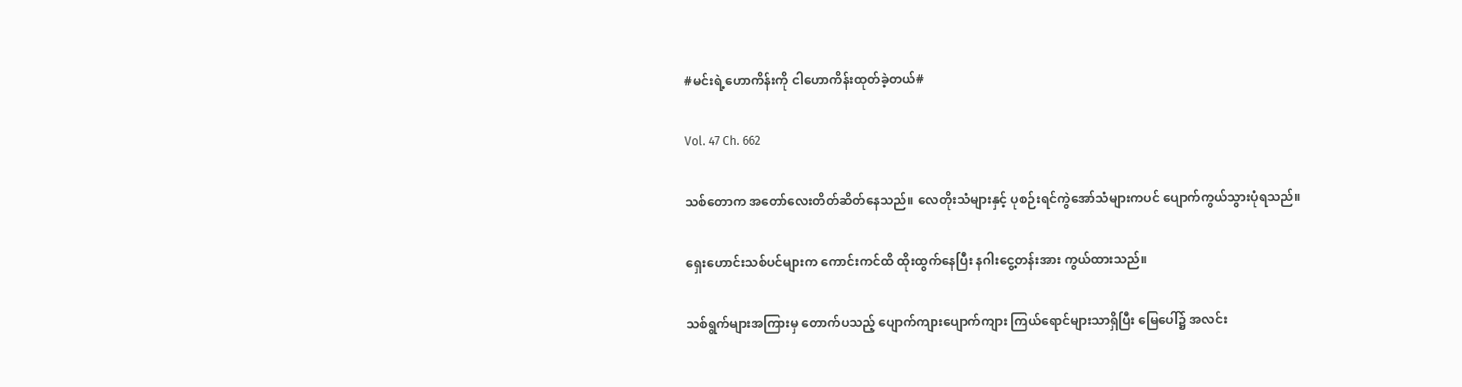#မင်းရဲ့ဟောကိန်းကို ငါဟောကိန်းထုတ်ခဲ့တယ်#

Vol. 47 Ch. 662

သစ်တောက အတော်လေးတိတ်ဆိတ်နေသည်။ လေတိုးသံများနှင့် ပုစဉ်းရင်ကွဲအော်သံများကပင် ပျောက်ကွယ်သွားပုံရသည်။

ရှေးဟောင်းသစ်ပင်များက ကောင်းကင်ထိ ထိုးထွက်နေပြီး နဂါးငွေ့တန်းအား ကွယ်ထားသည်။

သစ်ရွက်များအကြားမှ တောက်ပသည့် ပျောက်ကျားပျောက်ကျား ကြယ်ရောင်များသာရှိပြီး မြေပေါ်၌ အလင်း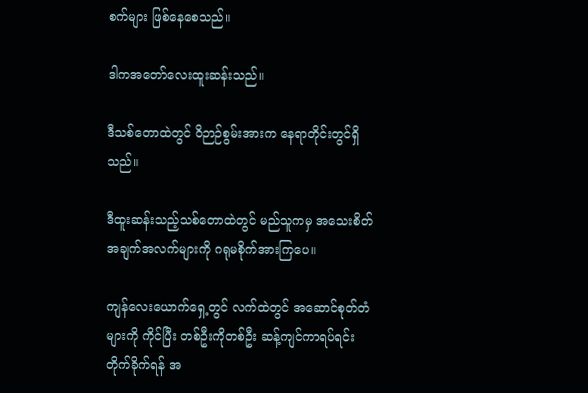စက်များ ဖြစ်နေစေသည်။

ဒါကအတော်လေးထူးဆန်းသည်။

ဒီသစ်တောထဲတွင် ဝိဉာဉ်စွမ်းအားက နေရာတိုင်းတွင်ရှိသည်။

ဒီထူးဆန်းသည့်သစ်တောထဲတွင် မည်သူကမှ အသေးစိတ်အချက်အလက်များကို ဂရုမစိုက်အားကြပေ။

ကျန်လေးယောက်ရှေ့တွင် လက်ထဲတွင် အဆောင်စုတ်တံများကို ကိုင်ပြီး တစ်ဦးကိုတစ်ဦး ဆန့်ကျင်ကာရပ်ရင်း တိုက်ခိုက်ရန် အ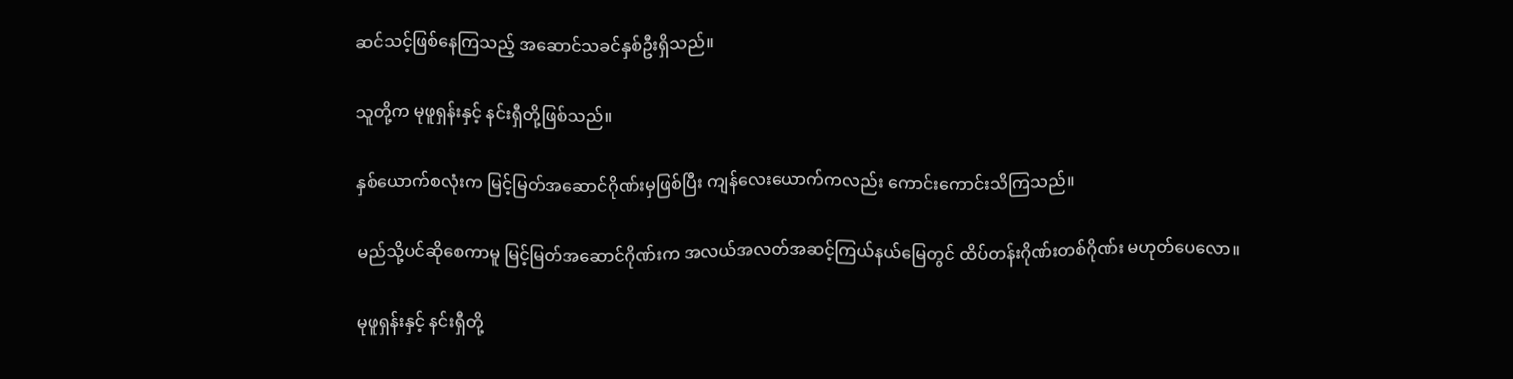ဆင်သင့်ဖြစ်နေကြသည့် အဆောင်သခင်နှစ်ဦးရှိသည်။

သူတို့က မုဖူရှန်းနှင့် နင်းရှီတို့ဖြစ်သည်။

နှစ်ယောက်စလုံးက မြင့်မြတ်အဆောင်ဂိုဏ်းမှဖြစ်ပြီး ကျန်လေးယောက်ကလည်း ကောင်းကောင်းသိကြသည်။

မည်သို့ပင်ဆိုစေကာမူ မြင့်မြတ်အဆောင်ဂိုဏ်းက အလယ်အလတ်အဆင့်ကြယ်နယ်မြေတွင် ထိပ်တန်းဂိုဏ်းတစ်ဂိုဏ်း မဟုတ်ပေလော။

မုဖူရှန်းနှင့် နင်းရှီတို့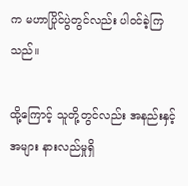က မဟာပြိုင်ပွဲတွင်လည်း ပါ၀င်ခဲ့ကြသည်။

ထို့ကြောင့် သူတို့တွင်လည်း အနည်းနှင့်အများ နားလည်မှုရှိ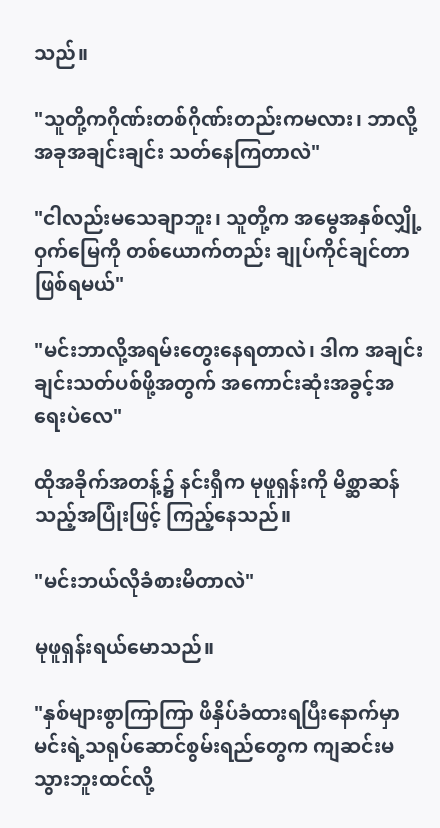သည်။

"သူတို့ကဂိုဏ်းတစ်ဂိုဏ်းတည်းကမလား၊ ဘာလို့အခုအချင်းချင်း သတ်နေကြတာလဲ"

"ငါလည်းမသေချာဘူး၊ သူတို့က အမွေအနှစ်လျှို့ဝှက်မြေကို တစ်ယောက်တည်း ချုပ်ကိုင်ချင်တာဖြစ်ရမယ်"

"မင်းဘာလို့အရမ်းတွေးနေရတာလဲ၊ ဒါက အချင်းချင်းသတ်ပစ်ဖို့အတွက် အကောင်းဆုံးအခွင့်အရေးပဲလေ"

ထိုအခိုက်အတန့်၌ နင်းရှီက မုဖူရှန်းကို မိစ္ဆာဆန်သည့်အပြုံးဖြင့် ကြည့်နေသည်။

"မင်းဘယ်လိုခံစားမိတာလဲ"

မုဖူရှန်းရယ်မောသည်။

"နှစ်များစွာကြာကြာ ဖိနှိပ်ခံထားရပြီးနောက်မှာ မင်းရဲ့သရုပ်ဆောင်စွမ်းရည်တွေက ကျဆင်းမသွားဘူးထင်လို့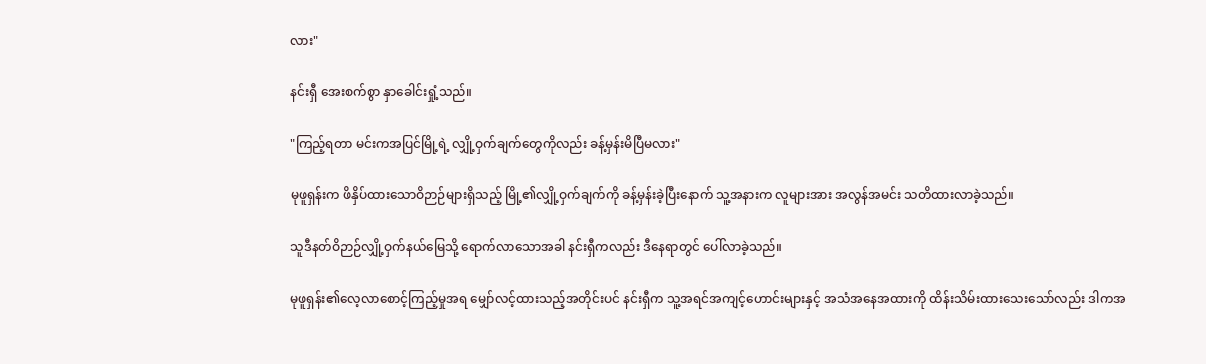လား"

နင်းရှီ အေးစက်စွာ နှာခေါင်းရှုံ့သည်။

"ကြည့်ရတာ မင်းကအပြင်မြို့ရဲ့ လျှို့ဝှက်ချက်တွေကိုလည်း ခန့်မှန်းမိပြီမလား"

မုဖူရှန်းက ဖိနှိပ်ထားသောဝိဉာဉ်များရှိသည့် မြို့၏လျှို့ဝှက်ချက်ကို ခန့်မှန်းခဲ့ပြီးနောက် သူ့အနားက လူများအား အလွန်အမင်း သတိထားလာခဲ့သည်။

သူဒီနတ်ဝိဉာဉ်လျှို့ဝှက်နယ်မြေသို့ ရောက်လာသောအခါ နင်းရှီကလည်း ဒီနေရာတွင် ပေါ်လာခဲ့သည်။

မုဖူရှန်း၏လေ့လာစောင့်ကြည့်မှုအရ မျှော်လင့်ထားသည့်အတိုင်းပင် နင်းရှီက သူ့အရင်အကျင့်ဟောင်းများနှင့် အသံအနေအထားကို ထိန်းသိမ်းထားသေးသော်လည်း ဒါကအ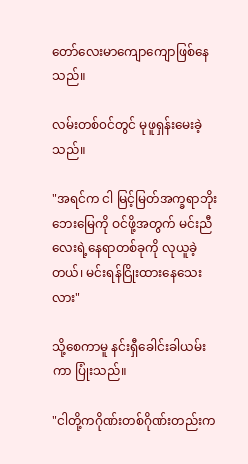တော်လေးမာကျောကျောဖြစ်နေသည်။

လမ်းတစ်၀င်တွင် မုဖူရှန်းမေးခဲ့သည်။

"အရင်က ငါ မြင့်မြတ်အက္ခရာဘိုးဘေးမြေကို ဝင်ဖို့အတွက် မင်းညီလေးရဲ့နေရာတစ်ခုကို လုယူခဲ့တယ်၊ မင်းရန်ငြိုးထားနေသေးလား"

သို့စေကာမူ နင်းရှီခေါင်းခါယမ်းကာ ‌ပြုံးသည်။

"ငါတို့ကဂိုဏ်းတစ်ဂိုဏ်းတည်းက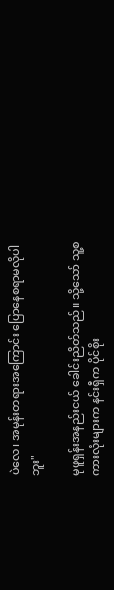ပဲလေ၊ အမုန်းတရားအကြောင်း ပြောနေစရာမလိုပါဘူး"

မုဖူရှန်းအနည်းငယ် ခေါင်းညိတ်သည်။ သို့သော် သူ့စကားလုံးများက နင်းရှီက ပိုင်စိုး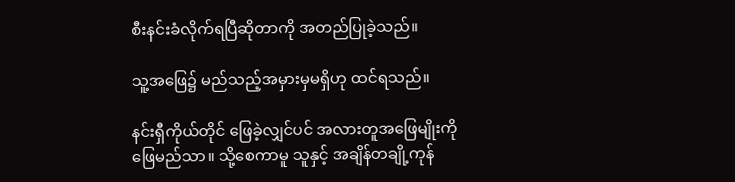စီးနင်းခံလိုက်ရပြီဆိုတာကို အတည်ပြုခဲ့သည်။

သူ့အဖြေ၌ မည်သည့်အမှားမှမရှိဟု ထင်ရသည်။

နင်းရှီကိုယ်တိုင် ဖြေခဲ့လျှင်ပင် အလားတူအဖြေမျိုးကို ဖြေမည်သာ။ သို့စေကာမူ သူနှင့် အချိန်တချို့ကုန်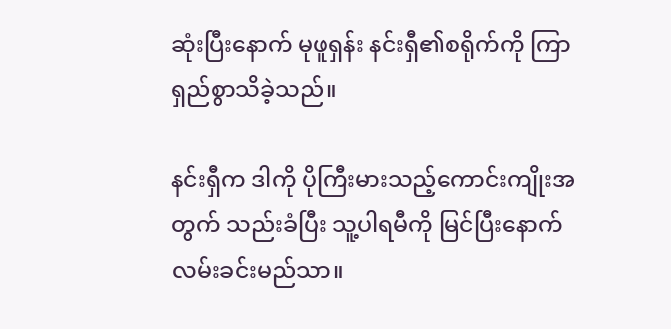ဆုံးပြီးနောက် မုဖူရှန်း နင်းရှီ၏စရိုက်ကို ကြာရှည်စွာသိခဲ့သည်။

နင်းရှီက ဒါကို ပိုကြီးမားသည့်ကောင်းကျိုးအတွက် သည်းခံပြီး သူ့ပါရမီကို မြင်ပြီးနောက် လမ်းခင်းမည်သာ။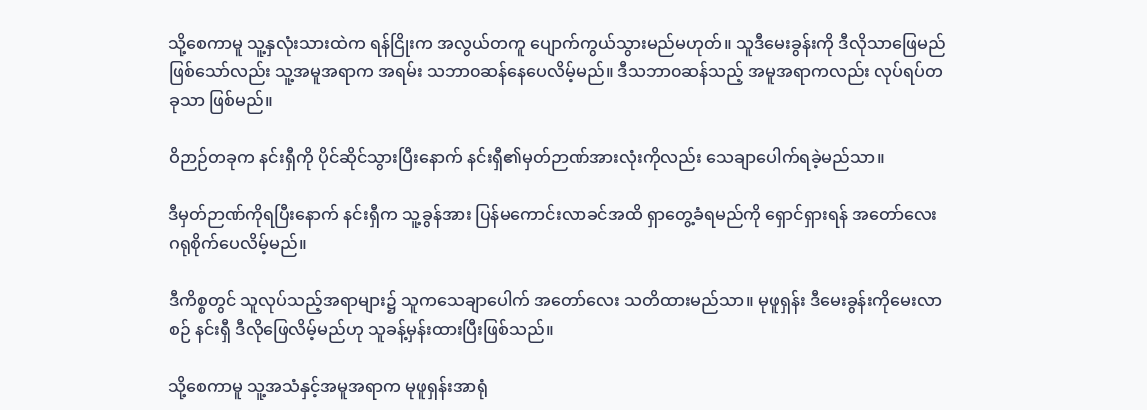သို့စေကာမူ သူ့နှလုံးသားထဲက ရန်ငြိုးက အလွယ်တကူ ပျောက်ကွယ်သွားမည်မဟုတ်။ သူဒီမေးခွန်းကို ဒီလိုသာဖြေမည် ဖြစ်သော်လည်း သူ့အမူအရာက အရမ်း သဘာ၀ဆန်နေပေလိမ့်မည်။ ဒီသဘာ၀ဆန်သည့် အမူအရာကလည်း လုပ်ရပ်တခုသာ ဖြစ်မည်။

ဝိဉာဉ်တခုက နင်းရှီကို ပိုင်ဆိုင်သွားပြီးနောက် နင်းရှီ၏မှတ်ဉာဏ်အားလုံးကိုလည်း သေချာပေါက်ရခဲ့မည်သာ။

ဒီမှတ်ဉာဏ်ကိုရပြီးနောက် နင်းရှီက သူ့ခွန်အား ပြန်မကောင်းလာခင်အထိ ရှာတွေ့ခံရမည်ကို ရှောင်ရှားရန် အတော်လေး ဂရုစိုက်ပေလိမ့်မည်။

ဒီကိစ္စတွင် သူလုပ်သည့်အရာများ၌ သူကသေချာပေါက် အတော်လေး သတိထားမည်သာ။ မုဖူရှန်း ဒီမေးခွန်းကိုမေးလာစဉ် နင်းရှီ ဒီလိုဖြေလိမ့်မည်ဟု သူခန့်မှန်းထားပြီးဖြစ်သည်။

သို့စေကာမူ သူ့အသံနှင့်အမူအရာက မုဖူရှန်းအာရုံ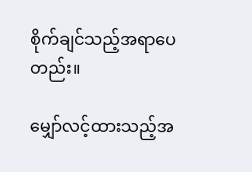စိုက်ချင်သည့်အရာပေတည်း။

မျှော်လင့်ထားသည့်အ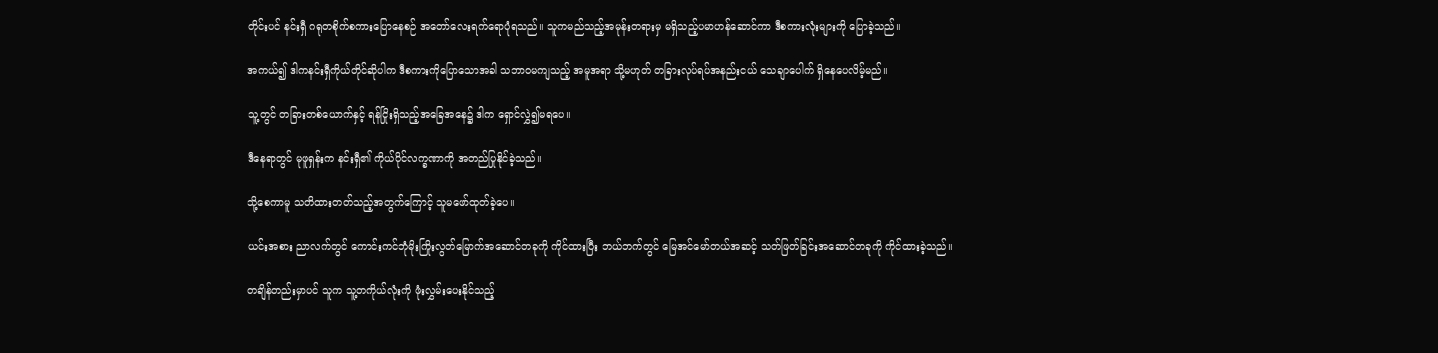တိုင်းပင် နင်းရှီ ဂရုတစိုက်စကားပြောနေစဉ် အတော်လေးရက်ရောပုံရသည်။ သူကမည်သည့်အမုန်းတရားမှ မရှိသည့်ပမာဟန်ဆောင်ကာ ဒီစကားလုံးများကို ပြောခဲ့သည်။

အကယ်၍ ဒါကနင်းရှီကိုယ်တိုင်ဆိုပါက ဒီစကားကိုပြောသောအခါ သဘာ၀မကျသည့် အမူအရာ သို့မဟုတ် တခြားလုပ်ရပ်အနည်းငယ် သေချာပေါက် ရှိနေပေလိမ့်မည်။

သူ့တွင် တခြားတစ်ယောက်နှင့် ရန်ငြိုးရှိသည့်အခြေအနေ၌ ဒါက ရှောင်လွှဲ၍မရပေ။

ဒီနေရာတွင် မုဖူရှန်းက နင်းရှီ၏ ကိုယ်ပိုင်လက္ခဏာကို အတည်ပြုနိုင်ခဲ့သည်။

သို့စေကာမူ သတိထားတတ်သည့်အတွက်ကြောင့် သူမဖော်ထုတ်ခဲ့ပေ။

ယင်းအစား ညာလက်တွင် ကောင်းကင်ဘုံမိုးကြိုးလွတ်မြောက်အဆောင်တခုကို ကိုင်ထားပြီး ဘယ်ဘက်တွင် မြေအင်မော်တယ်အဆင့် သတ်ဖြတ်ခြင်းအဆောင်တခုကို ကိုင်ထားခဲ့သည်။

တချိန်တည်းမှာပင် သူက သူ့တကိုယ်လုံးကို ဖုံးလွှမ်းပေးနိုင်သည့်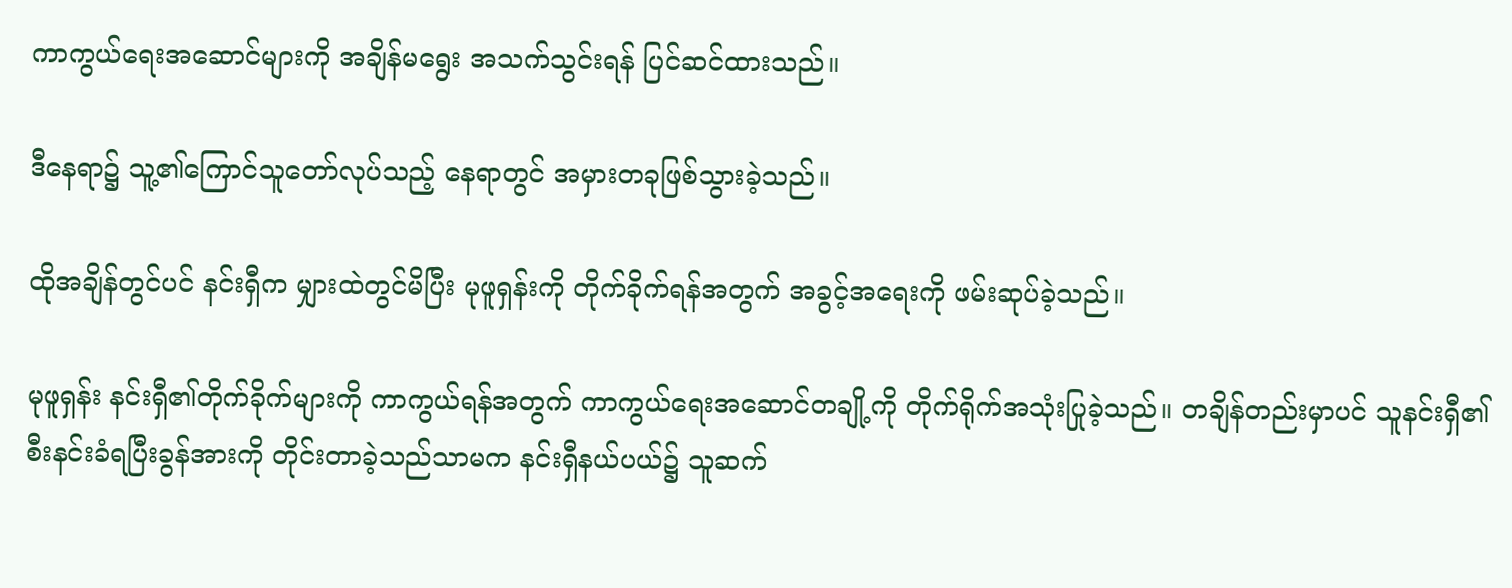ကာကွယ်ရေးအဆောင်များကို အချိန်မရွေး အသက်သွင်းရန် ပြင်ဆင်ထားသည်။

ဒီနေရာ၌ သူ့၏ကြောင်သူတော်လုပ်သည့် နေရာတွင် အမှားတခုဖြစ်သွားခဲ့သည်။

ထိုအချိန်တွင်ပင် နင်းရှီက မျှားထဲတွင်မိပြီး မုဖူရှန်းကို တိုက်ခိုက်ရန်အတွက် အခွင့်အရေးကို ဖမ်းဆုပ်ခဲ့သည်။

မုဖူရှန်း နင်းရှီ၏တိုက်ခိုက်များကို ကာကွယ်ရန်အတွက် ကာကွယ်ရေးအဆောင်တချို့ကို တိုက်ရိုက်အသုံးပြုခဲ့သည်။ တချိန်တည်းမှာပင် သူနင်းရှီ၏စီးနင်းခံရပြီးခွန်အားကို တိုင်းတာခဲ့သည်သာမက နင်းရှီနယ်ပယ်၌ သူဆက်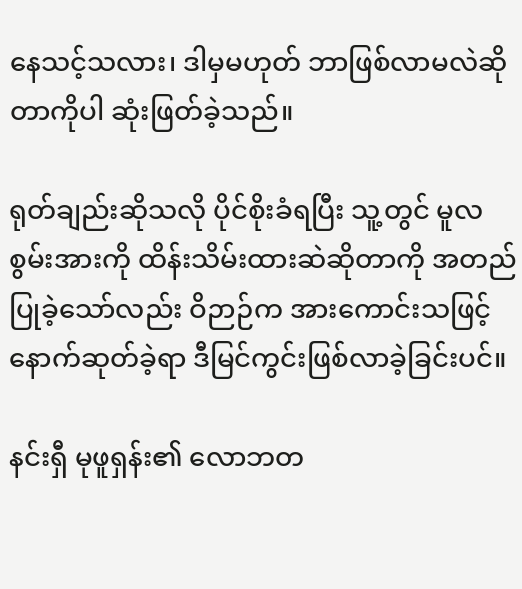နေသင့်သလား၊ ဒါမှမဟုတ် ဘာဖြစ်လာမလဲဆိုတာကိုပါ ဆုံးဖြတ်ခဲ့သည်။

ရုတ်ချည်းဆိုသလို ပိုင်စိုးခံရပြီး သူ့တွင် မူလစွမ်းအားကို ထိန်းသိမ်းထားဆဲဆိုတာကို အတည်ပြုခဲ့သော်လည်း ဝိဉာဉ်က အားကောင်းသဖြင့် နောက်ဆုတ်ခဲ့ရာ ဒီမြင်ကွင်းဖြစ်လာခဲ့ခြင်းပင်။

နင်းရှီ မုဖူရှန်း၏ လောဘတ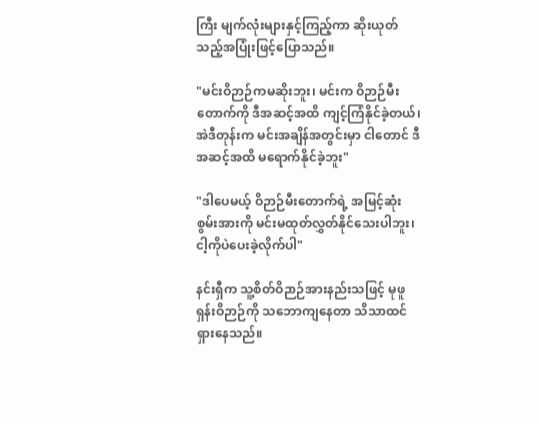ကြီး မျက်လုံးများနှင့်ကြည့်ကာ ဆိုးယုတ်သည့်အပြုံးဖြင့်ပြောသည်။

"မင်းဝိဉာဉ်ကမဆိုးဘူး၊ မင်းက ဝိဉာဉ်မီးတောက်ကို ဒီအဆင့်အထိ ကျင့်ကြံနိုင်ခဲ့တယ်၊ အဲဒီတုန်းက မင်းအချိန်အတွင်းမှာ ငါတောင် ဒီအဆင့်အထိ မရောက်နိုင်ခဲ့ဘူး"

"ဒါပေမယ့် ဝိဉာဉ်မီးတောက်ရဲ့ အမြင့်ဆုံးစွမ်းအားကို မင်းမထုတ်လွှတ်နိုင်သေးပါဘူး၊ ငါ့ကိုပဲပေးခဲ့လိုက်ပါ"

နင်းရှီက သူ့စိတ်ဝိဉာဉ်အားနည်းသဖြင့် မုဖူရှန်းဝိဉာဉ်ကို သဘောကျနေတာ သိသာထင်ရှားနေသည်။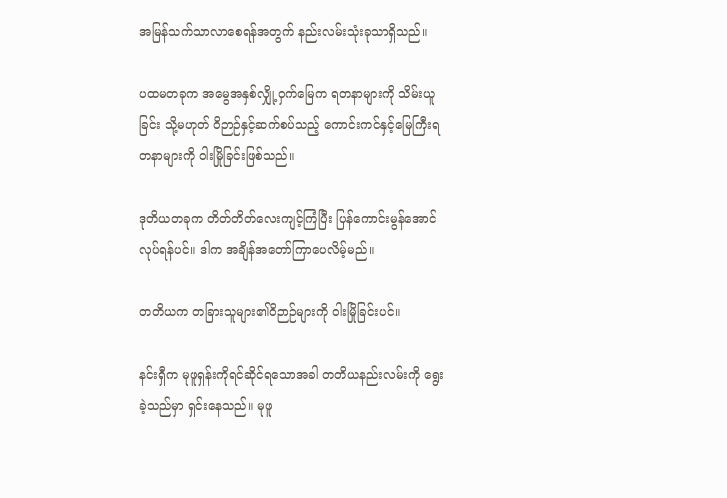အမြန်သက်သာလာစေရန်အတွက် နည်းလမ်းသုံးခုသာရှိသည်။

ပထမတခုက အမွေအနှစ်လျှို့ဝှက်မြေက ရတနာများကို သိမ်းယူခြင်း သို့မဟုတ် ဝိဉာဉ်နှင့်ဆက်စပ်သည့် ကောင်းကင်နှင့်မြေကြီးရတနာများကို ဝါးမြိုခြင်းဖြစ်သည်။

ဒုတိယတခုက တိတ်တိတ်လေးကျင့်ကြံပြီး ပြန်ကောင်းမွန်အောင် လုပ်ရန်ပင်။ ဒါက အချိန်အတော်ကြာပေလိမ့်မည်။

တတိယက တခြားသူများ၏ဝိဉာဉ်များကို ဝါးမြိုခြင်းပင်။

နင်းရှီက မုဖူရှန်းကိုရင်ဆိုင်ရသောအခါ တတိယနည်းလမ်းကို ရွေးခဲ့သည်မှာ ရှင်းနေသည်။ မုဖူ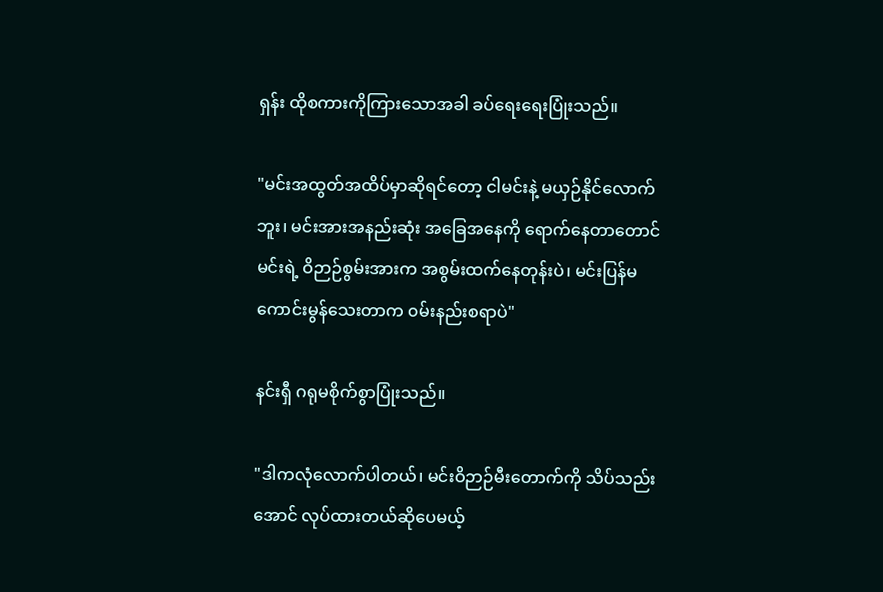ရှန်း ထိုစကားကိုကြားသောအခါ ခပ်ရေးရေးပြုံးသည်။

"မင်းအထွတ်အထိပ်မှာဆိုရင်တော့ ငါမင်းနဲ့ မယှဉ်နိုင်လောက်ဘူး၊ မင်းအားအနည်းဆုံး အခြေအနေကို ရောက်နေတာတောင် မင်းရဲ့ ဝိဉာဉ်စွမ်းအားက အစွမ်းထက်နေတုန်းပဲ၊ မင်းပြန်မကောင်းမွန်သေးတာက ၀မ်းနည်းစရာပဲ"

နင်းရှီ ဂရုမစိုက်စွာပြုံးသည်။

"ဒါကလုံလောက်ပါတယ်၊ မင်းဝိဉာဉ်မီးတောက်ကို သိပ်သည်းအောင် လုပ်ထားတယ်ဆိုပေမယ့်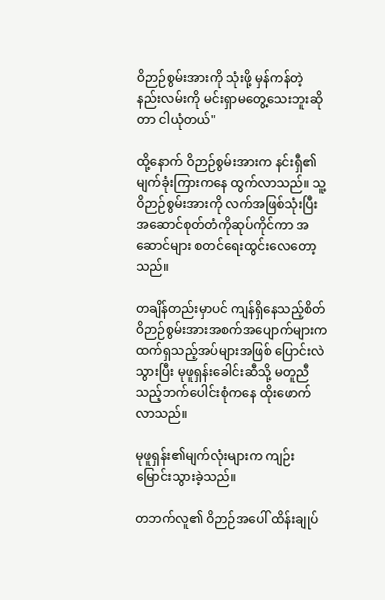ဝိဉာဉ်စွမ်းအားကို သုံးဖို့ မှန်ကန်တဲ့ နည်းလမ်းကို မင်းရှာမတွေ့သေးဘူးဆိုတာ ငါယုံတယ်"

ထို့နောက် ဝိဉာဉ်စွမ်းအားက နင်းရှီ၏မျက်ခုံးကြားကနေ ထွက်လာသည်။ သူ့ဝိဉာဉ်စွမ်းအားကို လက်အဖြစ်သုံးပြီး အဆောင်စုတ်တံကိုဆုပ်ကိုင်ကာ အဆောင်များ စတင်ရေးထွင်းလေတော့သည်။

တချိန်တည်းမှာပင် ကျန်ရှိနေသည့်စိတ်ဝိဉာဉ်စွမ်းအားအစက်အပျောက်များက ထက်ရှသည့်အပ်များအဖြစ် ပြောင်းလဲသွားပြီး မုဖူရှန်းခေါင်းဆီသို့ မတူညီသည့်ဘက်ပေါင်းစုံကနေ ထိုးဖောက်လာသည်။

မုဖူရှန်း၏မျက်လုံးများက ကျဉ်းမြောင်းသွားခဲ့သည်။

တဘက်လူ၏ ဝိဉာဉ်အပေါ် ထိန်းချုပ်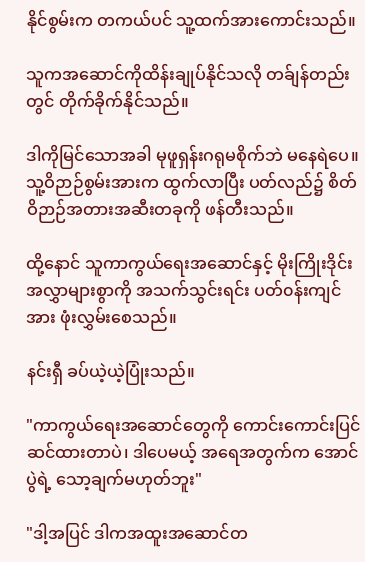နိုင်စွမ်းက တကယ်ပင် သူ့ထက်အားကောင်းသည်။

သူကအဆောင်ကိုထိန်းချုပ်နိုင်သလို တခ်ျန်တည်းတွင် တိုက်ခိုက်နိုင်သည်။

ဒါကိုမြင်သောအခါ မုဖူရှန်းဂရုမစိုက်ဘဲ မနေရဲပေ။ သူ့ဝိဉာဉ်စွမ်းအားက ထွက်လာပြီး ပတ်လည်၌ စိတ်ဝိဉာဉ်အတားအဆီးတခုကို ဖန်တီးသည်။

ထို့နောင် သူကာကွယ်ရေးအဆောင်နှင့် မိုးကြိုးဒိုင်းအလွှာများစွာကို အသက်သွင်းရင်း ပတ်၀န်းကျင်အား ဖုံးလွှမ်းစေသည်။

နင်းရှီ ခပ်ယဲ့ယဲ့ပြုံးသည်။

"ကာကွယ်ရေးအဆောင်တွေကို ကောင်းကောင်းပြင်ဆင်ထားတာပဲ၊ ဒါပေမယ့် အရေအတွက်က အောင်ပွဲရဲ့ သော့ချက်မဟုတ်ဘူး"

"ဒါ့အပြင် ဒါကအထူးအဆောင်တ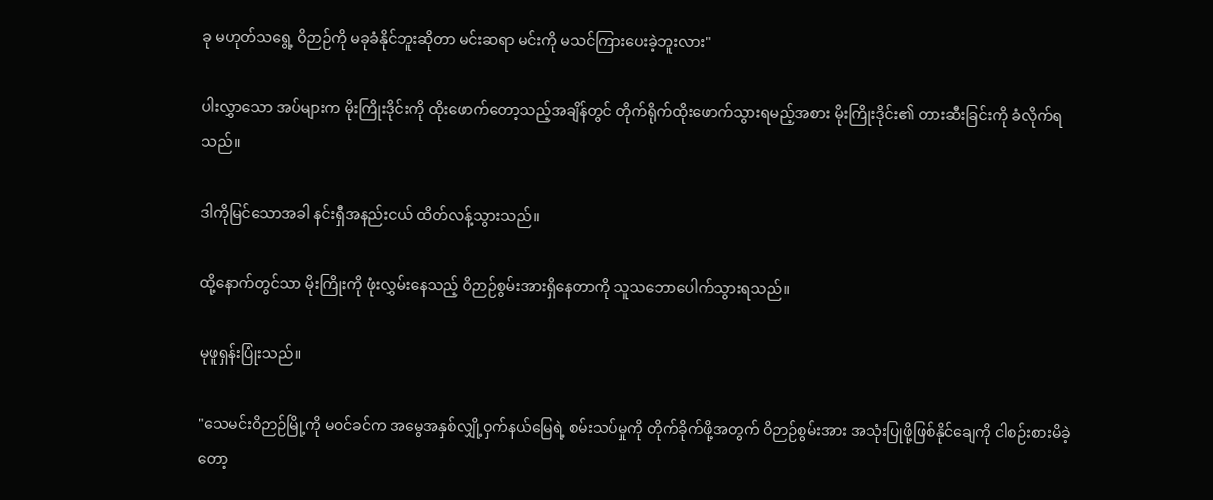ခု မဟုတ်သရွေ့ ဝိဉာဉ်ကို မခုခံနိုင်ဘူးဆိုတာ မင်းဆရာ မင်းကို မသင်ကြားပေးခဲ့ဘူးလား"

ပါးလွှာသော အပ်များက မိုးကြိုးဒိုင်းကို ထိုးဖောက်တော့သည့်အချိန်တွင် တိုက်ရိုက်ထိုးဖောက်သွားရမည့်အစား မိုးကြိုးဒိုင်း၏ တားဆီးခြင်းကို ခံလိုက်ရသည်။

ဒါကိုမြင်သောအခါ နင်းရှီအနည်းငယ် ထိတ်လန့်သွားသည်။

ထို့နောက်တွင်သာ မိုးကြိုးကို ဖုံးလွှမ်းနေသည့် ဝိဉာဉ်စွမ်းအားရှိနေတာကို သူသဘောပေါက်သွားရသည်။

မုဖူရှန်းပြုံးသည်။

"သေမင်းဝိဉာဉ်မြို့ကို မ၀င်ခင်က အမွေအနှစ်လျှို့ဝှက်နယ်မြေရဲ့ စမ်းသပ်မှုကို တိုက်ခိုက်ဖို့အတွက် ဝိဉာဉ်စွမ်းအား အသုံးပြုဖို့ဖြစ်နိုင်ချေကို ငါစဉ်းစားမိခဲ့တော့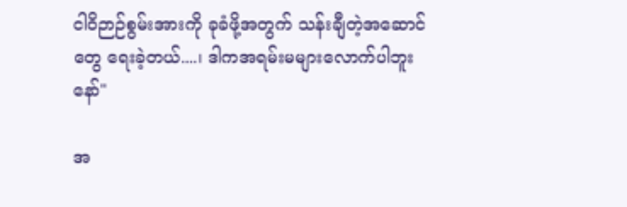ငါဝိဉာဉ်စွမ်းအားကို ခုခံဖို့အတွက် သန်းချီတဲ့အဆောင်တွေ ရေးခဲ့တယ်....၊ ဒါကအရမ်းမများလောက်ပါဘူးနော်"

အ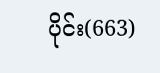ပိုင်း(663)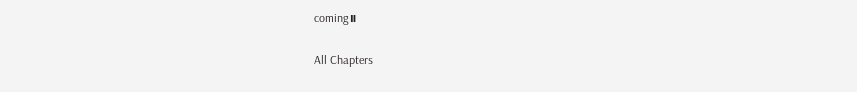coming။

All Chapters